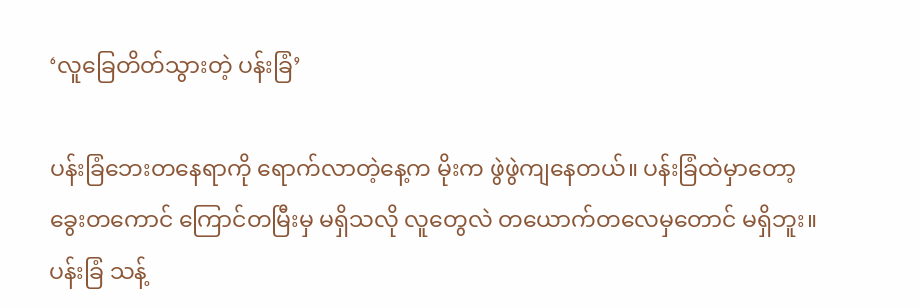‘လူခြေတိတ်သွားတဲ့ ပန်းခြံ’

ပန်းခြံဘေးတနေရာကို ရောက်လာတဲ့နေ့က မိုးက ဖွဲဖွဲကျနေတယ်။ ပန်းခြံထဲမှာတော့ ခွေးတကောင် ကြောင်တမြီးမှ မရှိသလို လူတွေလဲ တယောက်တလေမှတောင် မရှိဘူး။ ပန်းခြံ သန့်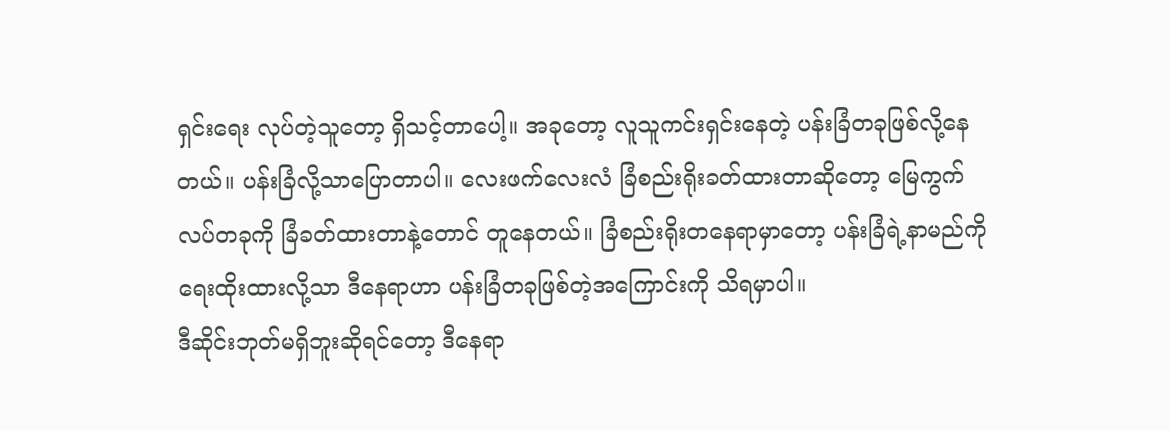ရှင်းရေး လုပ်တဲ့သူတော့ ရှိသင့်တာပေါ့။ အခုတော့ လူသူကင်းရှင်းနေတဲ့ ပန်းခြံတခုဖြစ်လို့နေတယ်။ ပန်းခြံလို့သာပြောတာပါ။ လေးဖက်လေးလံ ခြံစည်းရိုးခတ်ထားတာဆိုတော့ မြေကွက်လပ်တခုကို ခြံခတ်ထားတာနဲ့တောင် တူနေတယ်။ ခြံစည်းရိုးတနေရာမှာတော့ ပန်းခြံရဲ့နာမည်ကို ရေးထိုးထားလို့သာ ဒီနေရာဟာ ပန်းခြံတခုဖြစ်တဲ့အကြောင်းကို သိရမှာပါ။
ဒီဆိုင်းဘုတ်မရှိဘူးဆိုရင်တော့ ဒီနေရာ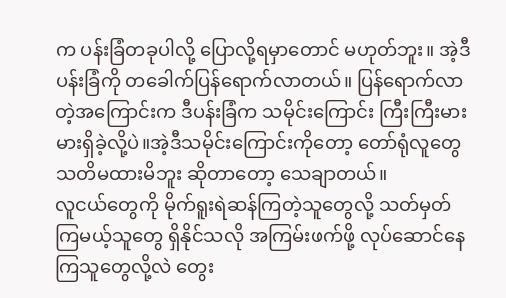က ပန်းခြံတခုပါလို့ ပြောလို့ရမှာတောင် မဟုတ်ဘူး။ အဲ့ဒီပန်းခြံကို တခေါက်ပြန်ရောက်လာတယ်။ ပြန်ရောက်လာတဲ့အကြောင်းက ဒီပန်းခြံက သမိုင်းကြောင်း ကြီးကြီးမားမားရှိခဲ့လို့ပဲ။အဲ့ဒီသမိုင်းကြောင်းကိုတော့ တော်ရုံလူတွေ သတိမထားမိဘူး ဆိုတာတော့ သေချာတယ်။
လူငယ်တွေကို မိုက်ရူးရဲဆန်ကြတဲ့သူတွေလို့ သတ်မှတ်ကြမယ့်သူတွေ ရှိနိုင်သလို အကြမ်းဖက်ဖို့ လုပ်ဆောင်နေကြသူတွေလို့လဲ တွေး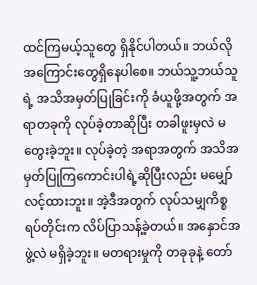ထင်ကြမယ့်သူတွေ ရှိနိုင်ပါတယ်။ ဘယ်လိုအကြောင်းတွေရှိနေပါစေ။ ဘယ်သူ့ဘယ်သူရဲ့ အသိအမှတ်ပြုခြင်းကို ခံယူဖို့အတွက် အရာတခုကို လုပ်ခဲ့တာဆိုပြီး တခါဖူးမှလဲ မတွေးခဲ့ဘူး။ လုပ်ခဲ့တဲ့ အရာအတွက် အသိအမှတ်ပြုကြကောင်းပါရဲ့ဆိုပြီးလည်း မမျှော်လင့်ထားဘူး။ အဲ့ဒီအတွက် လုပ်သမျှကိစ္စရပ်တိုင်းက လိပ်ပြာသန့်ခဲ့တယ်။ အနှောင်အဖွဲ့လဲ မရှိခဲ့ဘူး။ မတရားမှုကို တခုခုနဲ့ တော်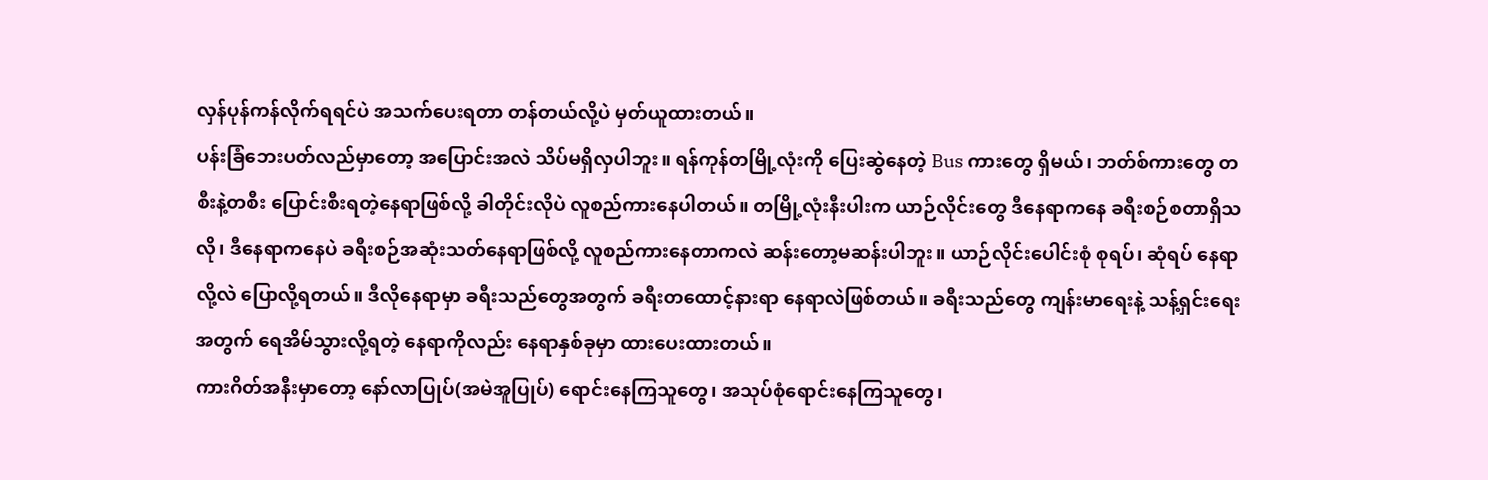လှန်ပုန်ကန်လိုက်ရရင်ပဲ အသက်ပေးရတာ တန်တယ်လို့ပဲ မှတ်ယူထားတယ်။
ပန်းခြံဘေးပတ်လည်မှာတော့ အပြောင်းအလဲ သိပ်မရှိလှပါဘူး။ ရန်ကုန်တမြို့လုံးကို ပြေးဆွဲနေတဲ့ Bus ကားတွေ ရှိမယ်၊ ဘတ်စ်ကားတွေ တစီးနဲ့တစီး ပြောင်းစီးရတဲ့နေရာဖြစ်လို့ ခါတိုင်းလိုပဲ လူစည်ကားနေပါတယ်။ တမြို့လုံးနီးပါးက ယာဉ်လိုင်းတွေ ဒီနေရာကနေ ခရီးစဉ်စတာရှိသလို၊ ဒီနေရာကနေပဲ ခရီးစဉ်အဆုံးသတ်နေရာဖြစ်လို့ လူစည်ကားနေတာကလဲ ဆန်းတော့မဆန်းပါဘူး။ ယာဉ်လိုင်းပေါင်းစုံ စုရပ်၊ ဆုံရပ် နေရာလို့လဲ ပြောလို့ရတယ်။ ဒီလိုနေရာမှာ ခရီးသည်တွေအတွက် ခရီးတထောင့်နားရာ နေရာလဲဖြစ်တယ်။ ခရီးသည်တွေ ကျန်းမာရေးနဲ့ သန့်ရှင်းရေးအတွက် ရေအိမ်သွားလို့ရတဲ့ နေရာကိုလည်း နေရာနှစ်ခုမှာ ထားပေးထားတယ်။
ကားဂိတ်အနီးမှာတော့ နော်လာပြုပ်(အမဲအူပြုပ်) ရောင်းနေကြသူတွေ၊ အသုပ်စုံရောင်းနေကြသူတွေ၊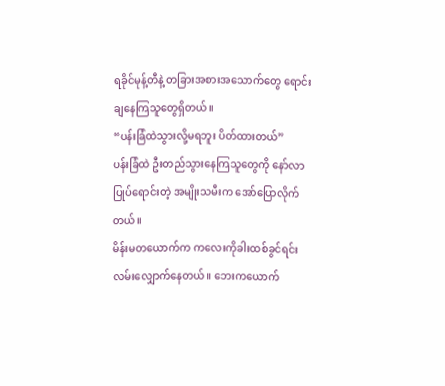ရခိုင်မုန့်တီနဲ့ တခြားအစားအသောက်တွေ ရောင်းချနေကြသူတွေရှိတယ်။
“ပန်းခြံထဲသွားလို့မရဘူး ပိတ်ထားတယ်”
ပန်းခြံထဲ ဦးတည်သွားနေကြသူတွေကို နော်လာပြုပ်ရောင်းတဲ့ အမျိုးသမီးက အော်ပြောလိုက်တယ်။
မိန်းမတယောက်က ကလေးကိုခါးထစ်ခွင်ရင်း လမ်းလျှောက်နေတယ်။ ဘေးကယောက်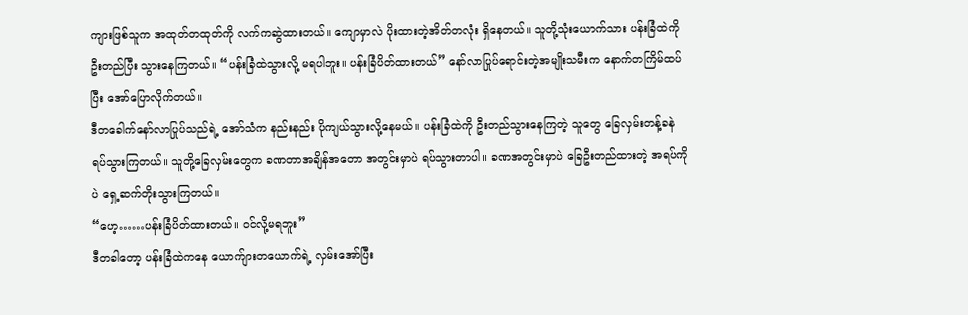ကျားဖြစ်သူက အထုတ်တထုတ်ကို လက်ကဆွဲထားတယ်။ ကျောမှာလဲ ပိုးထားတဲ့အိတ်တလုံး ရှိနေတယ်။ သူတို့သုံးယောက်သား ပန်းခြံထဲကို ဦးတည်ပြီး သွားနေကြတယ်။ “ပန်းခြံထဲသွားလို့ မရပါဘူး။ ပန်းခြံပိတ်ထားတယ်” နော်လာပြုပ်ရောင်းတဲ့အမျိုးသမီးက နောက်တကြိမ်ထပ်ပြီး အော်ပြောလိုက်တယ်။
ဒီတခေါက်နော်လာပြုပ်သည်ရဲ့ အော်သံက နည်းနည်း ပိုကျယ်သွားလို့နေမယ်။ ပန်းခြံထဲကို ဦးတည်သွားနေကြတဲ့ သူတွေ ခြေလှမ်းတန့်ခနဲ ရပ်သွားကြတယ်။ သူတို့ခြေလှမ်းတွေက ခဏတာအချိန်အတော အတွင်းမှာပဲ ရပ်သွားတာပါ။ ခဏအတွင်းမှာပဲ ခြေဦးတည်ထားတဲ့ အရပ်ကိုပဲ ရှေ့ဆက်တိုးသွားကြတယ်။
“ဟေ့……ပန်းခြံပိတ်ထားတယ်။ ဝင်လို့မရဘူး”
ဒီတခါတော့ ပန်းခြံထဲကနေ ယောက်ျားတယောက်ရဲ့ လှမ်းအော်ပြီး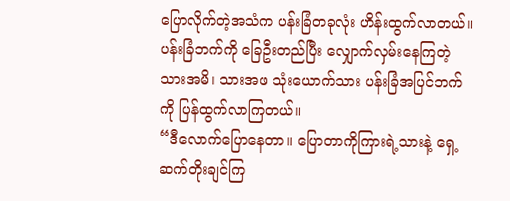ပြောလိုက်တဲ့အသံက ပန်းခြံတခုလုံး ဟိန်းထွက်လာတယ်။ ပန်းခြံဘက်ကို ခြေဦးတည်ပြီး လျှောက်လှမ်းနေကြတဲ့ သားအမိ၊ သားအဖ သုံးယောက်သား ပန်းခြံအပြင်ဘက်ကို ပြန်ထွက်လာကြတယ်။
“ဒီလောက်ပြောနေတာ။ ပြောတာကိုကြားရဲ့သားနဲ့ ရှေ့ဆက်တိုးချင်ကြ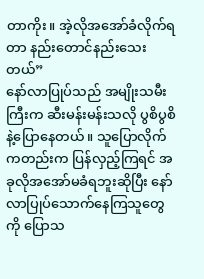တာကိုး။ အဲ့လိုအအော်ခံလိုက်ရတာ နည်းတောင်နည်းသေးတယ်”
နော်လာပြုပ်သည် အမျိုးသမီးကြီးက ဆီးမန်းမန်းသလို ပွစိပွစိနဲ့ပြောနေတယ်။ သူပြောလိုက်ကတည်းက ပြန်လှည့်ကြရင် အခုလိုအအော်မခံရဘူးဆိုပြီး နော်လာပြုပ်သောက်နေကြသူတွေကို ပြောသ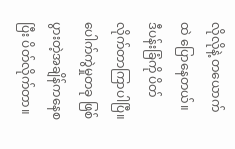လိုလိုနဲ့ တယောက်ထဲ ပြောနေတယ်။
ဒီပန်းခြံကို ပိတ်လိုက်တာကြာပါပြီ။ ပေါက်ကွဲမှုတခု ဖြစ်ပွားတဲ့အချိန်ကနေစပြီး ပိတ်လိုက်တာ။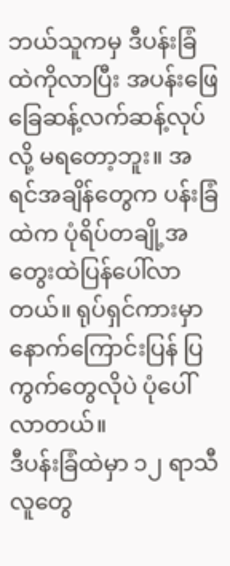ဘယ်သူကမှ ဒီပန်းခြံထဲကိုလာပြီး အပန်းဖြေ ခြေဆန့်လက်ဆန့်လုပ်လို့ မရတော့ဘူး။ အရင်အချိန်တွေက ပန်းခြံထဲက ပုံရိပ်တချို့အတွေးထဲပြန်ပေါ်လာတယ်။ ရုပ်ရှင်ကားမှာ နောက်ကြောင်းပြန် ပြကွက်တွေလိုပဲ ပုံပေါ်လာတယ်။
ဒီပန်းခြံထဲမှာ ၁၂ ရာသီ လူတွေ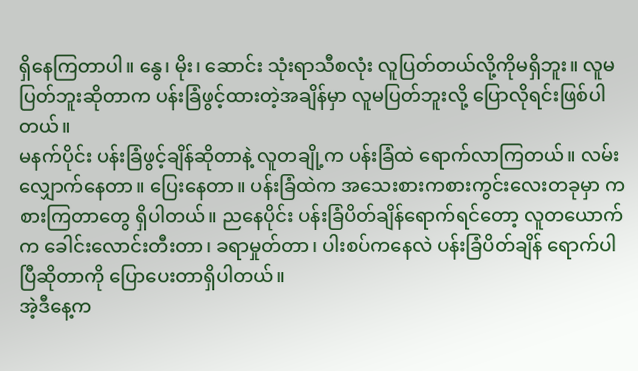ရှိနေကြတာပါ။ နွေ၊ မိုး၊ ဆောင်း သုံးရာသီစလုံး လူပြတ်တယ်လို့ကိုမရှိဘူး။ လူမပြတ်ဘူးဆိုတာက ပန်းခြံဖွင့်ထားတဲ့အချိန်မှာ လူမပြတ်ဘူးလို့ ပြောလိုရင်းဖြစ်ပါတယ်။
မနက်ပိုင်း ပန်းခြံဖွင့်ချိန်ဆိုတာနဲ့ လူတချို့က ပန်းခြံထဲ ရောက်လာကြတယ်။ လမ်းလျှောက်နေတာ။ ပြေးနေတာ။ ပန်းခြံထဲက အသေးစားကစားကွင်းလေးတခုမှာ ကစားကြတာတွေ ရှိပါတယ်။ ညနေပိုင်း ပန်းခြံပိတ်ချိန်ရောက်ရင်တော့ လူတယောက်က ခေါင်းလောင်းတီးတာ၊ ခရာမှုတ်တာ၊ ပါးစပ်ကနေလဲ ပန်းခြံပိတ်ချိန် ရောက်ပါပြီဆိုတာကို ပြောပေးတာရှိပါတယ်။
အဲ့ဒီနေ့က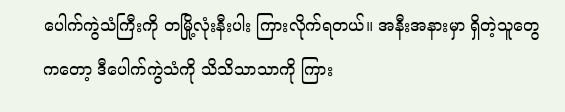ပေါက်ကွဲသံကြီးကို တမြို့လုံးနီးပါး ကြားလိုက်ရတယ်။ အနီးအနားမှာ ရှိတဲ့သူတွေကတော့ ဒီပေါက်ကွဲသံကို သိသိသာသာကို ကြား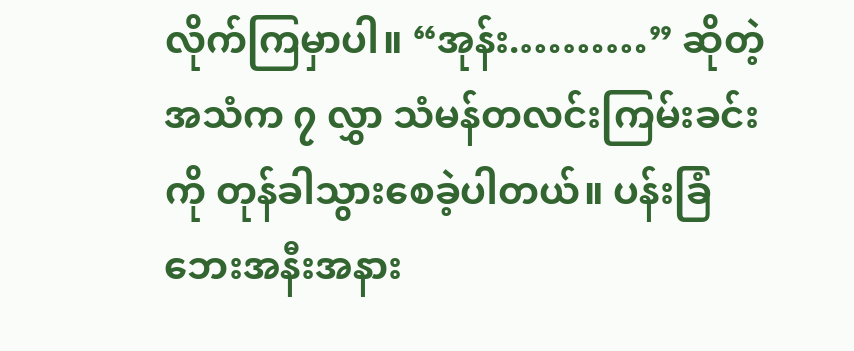လိုက်ကြမှာပါ။ “အုန်း.………” ဆိုတဲ့အသံက ၇ လွှာ သံမန်တလင်းကြမ်းခင်းကို တုန်ခါသွားစေခဲ့ပါတယ်။ ပန်းခြံဘေးအနီးအနား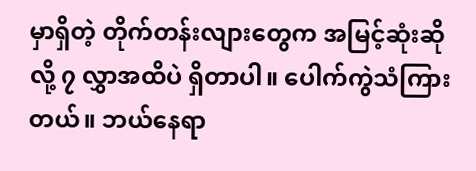မှာရှိတဲ့ တိုက်တန်းလျားတွေက အမြင့်ဆုံးဆိုလို့ ၇ လွှာအထိပဲ ရှိတာပါ။ ပေါက်ကွဲသံကြားတယ်။ ဘယ်နေရာ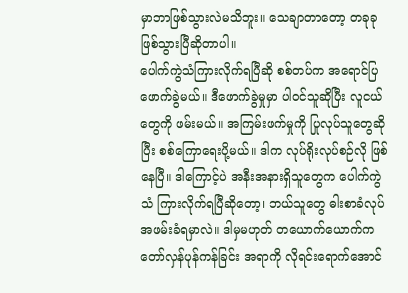မှာဘာဖြစ်သွားလဲမသိဘူး။ သေချာတာတော့ တခုခုဖြစ်သွားပြီဆိုတာပါ။
ပေါက်ကွဲသံကြားလိုက်ရပြီဆို စစ်တပ်က အရောင်ပြ ဖောက်ခွဲမယ်။ ဒီဖောက်ခွဲမှုမှာ ပါဝင်သူဆိုပြီး လူငယ်တွေကို ဖမ်းမယ်။ အကြမ်းဖက်မှုကို ပြုလုပ်သူတွေဆိုပြီး စစ်ကြောရေးပို့မယ်။ ဒါက လုပ်ရိုးလုပ်စဉ်လို ဖြစ်နေပြီ။ ဒါကြောင့်ပဲ အနီးအနားရှိသူတွေက ပေါက်ကွဲသံ ကြားလိုက်ရပြီဆိုတော့၊ ဘယ်သူတွေ ဓါးစာခံလုပ် အဖမ်းခံရမှာလဲ။ ဒါမှမဟုတ် တယောက်ယောက်က တော်လှန်ပုန်ကန်ခြင်း အရာကို လိုရင်းရောက်အောင်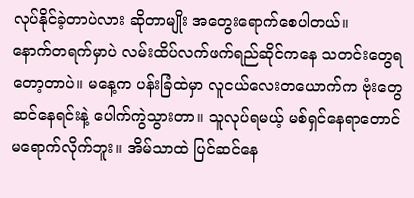လုပ်နိုင်ခဲ့တာပဲလား ဆိုတာမျိုး အတွေးရောက်စေပါတယ်။
နောက်တရက်မှာပဲ လမ်းထိပ်လက်ဖက်ရည်ဆိုင်ကနေ သတင်းတွေရတော့တာပဲ။ မနေ့က ပန်းခြံထဲမှာ လူငယ်လေးတယောက်က ဗုံးတွေ ဆင်နေရင်းနဲ့ ပေါက်ကွဲသွားတာ။ သူလုပ်ရမယ့် မစ်ရှင်နေရာတောင် မရောက်လိုက်ဘူး။ အိမ်သာထဲ ပြင်ဆင်နေ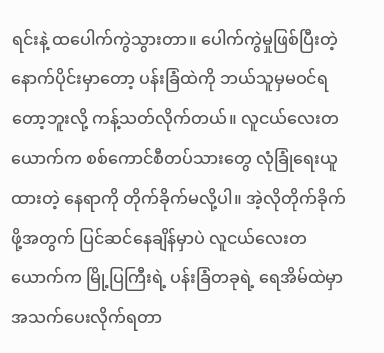ရင်းနဲ့ ထပေါက်ကွဲသွားတာ။ ပေါက်ကွဲမှုဖြစ်ပြီးတဲ့ နောက်ပိုင်းမှာတော့ ပန်းခြံထဲကို ဘယ်သူမှမဝင်ရတော့ဘူးလို့ ကန့်သတ်လိုက်တယ်။ လူငယ်လေးတယောက်က စစ်ကောင်စီတပ်သားတွေ လုံခြုံရေးယူထားတဲ့ နေရာကို တိုက်ခိုက်မလို့ပါ။ အဲ့လိုတိုက်ခိုက်ဖို့အတွက် ပြင်ဆင်နေချိန်မှာပဲ လူငယ်လေးတယောက်က မြို့ပြကြီးရဲ့ ပန်းခြံတခုရဲ့ ရေအိမ်ထဲမှာ အသက်ပေးလိုက်ရတာ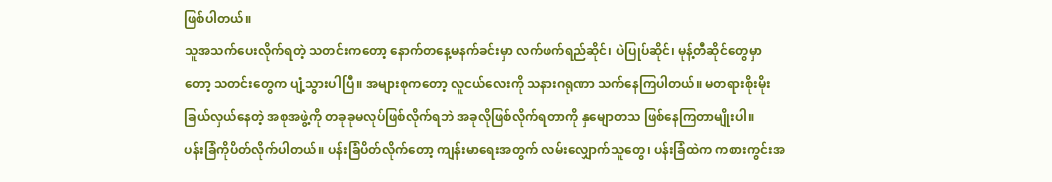ဖြစ်ပါတယ်။
သူအသက်ပေးလိုက်ရတဲ့ သတင်းကတော့ နောက်တနေ့မနက်ခင်းမှာ လက်ဖက်ရည်ဆိုင်၊ ပဲပြုပ်ဆိုင်၊ မုန့်တီဆိုင်တွေမှာတော့ သတင်းတွေက ပျံ့သွားပါပြီ။ အများစုကတော့ လူငယ်လေးကို သနားဂရုဏာ သက်နေကြပါတယ်။ မတရားစိုးမိုးခြယ်လှယ်နေတဲ့ အစုအဖွဲ့ကို တခုခုမလုပ်ဖြစ်လိုက်ရဘဲ အခုလိုဖြစ်လိုက်ရတာကို နှမျောတသ ဖြစ်နေကြတာမျိုးပါ။
ပန်းခြံကိုပိတ်လိုက်ပါတယ်။ ပန်းခြံပိတ်လိုက်တော့ ကျန်းမာရေးအတွက် လမ်းလျှောက်သူတွေ၊ ပန်းခြံထဲက ကစားကွင်းအ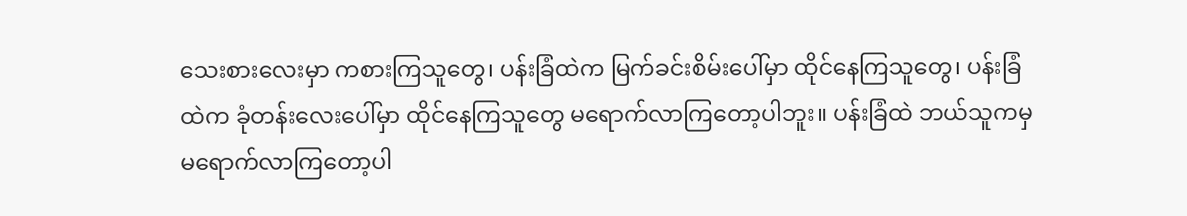သေးစားလေးမှာ ကစားကြသူတွေ၊ ပန်းခြံထဲက မြက်ခင်းစိမ်းပေါ်မှာ ထိုင်နေကြသူတွေ၊ ပန်းခြံထဲက ခုံတန်းလေးပေါ်မှာ ထိုင်နေကြသူတွေ မရောက်လာကြတော့ပါဘူး။ ပန်းခြံထဲ ဘယ်သူကမှ မရောက်လာကြတော့ပါ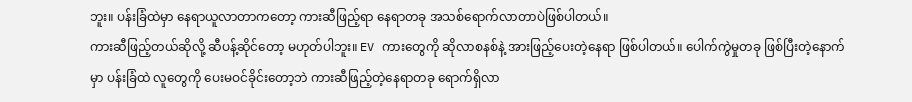ဘူး။ ပန်းခြံထဲမှာ နေရာယူလာတာကတော့ ကားဆီဖြည့်ရာ နေရာတခု အသစ်ရောက်လာတာပဲဖြစ်ပါတယ်။
ကားဆီဖြည့်တယ်ဆိုလို့ ဆီပန့်ဆိုင်တော့ မဟုတ်ပါဘူး။ EV ကားတွေကို ဆိုလာစနစ်နဲ့ အားဖြည့်ပေးတဲ့နေရာ ဖြစ်ပါတယ်။ ပေါက်ကွဲမှုတခု ဖြစ်ပြီးတဲ့နောက်မှာ ပန်းခြံထဲ လူတွေကို ပေးမဝင်ခိုင်းတော့ဘဲ ကားဆီဖြည့်တဲ့နေရာတခု ရောက်ရှိလာ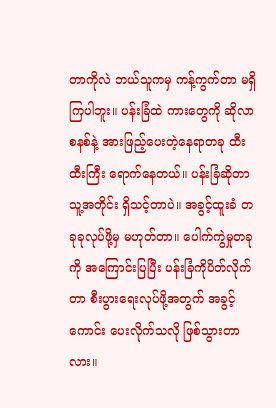တာကိုလဲ ဘယ်သူကမှ ကန့်ကွက်တာ မရှိကြပါဘူး။ ပန်းခြံထဲ ကားတွေကို ဆိုလာစနစ်နဲ့ အားဖြည့်ပေးတဲ့နေရာတခု ထီးထီးကြီး ရောက်နေတယ်။ ပန်းခြံဆိုတာ သူ့အတိုင်း ရှိသင့်တာပဲ။ အခွင့်ထူးခံ တခုခုလုပ်ဖို့မှ မဟုတ်တာ။ ပေါက်ကွဲမှုတခုကို အကြောင်းပြပြီး ပန်းခြံကိုပိတ်လိုက်တာ စီးပွားရေးလုပ်ဖို့အတွက် အခွင့်ကောင်း ပေးလိုက်သလို ဖြစ်သွားတာလား။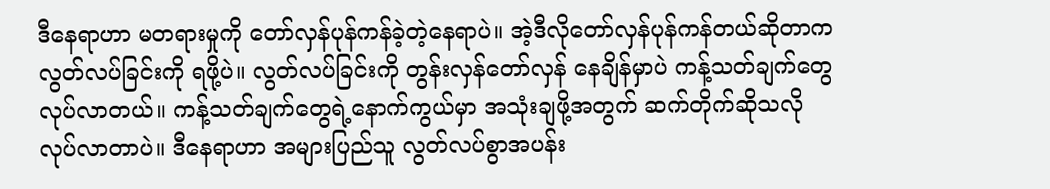ဒီနေရာဟာ မတရားမှုကို တော်လှန်ပုန်ကန်ခဲ့တဲ့နေရာပဲ။ အဲ့ဒီလိုတော်လှန်ပုန်ကန်တယ်ဆိုတာကလွတ်လပ်ခြင်းကို ရဖို့ပဲ။ လွတ်လပ်ခြင်းကို တွန်းလှန်တော်လှန် နေချိန်မှာပဲ ကန့်သတ်ချက်တွေလုပ်လာတယ်။ ကန့်သတ်ချက်တွေရဲ့နောက်ကွယ်မှာ အသုံးချဖို့အတွက် ဆက်တိုက်ဆိုသလို လုပ်လာတာပဲ။ ဒီနေရာဟာ အများပြည်သူ လွတ်လပ်စွာအပန်း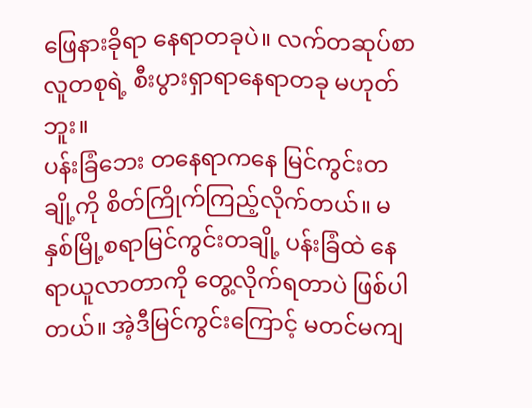ဖြေနားခိုရာ နေရာတခုပဲ။ လက်တဆုပ်စာ လူတစုရဲ့ စီးပွားရှာရာနေရာတခု မဟုတ်ဘူး။
ပန်းခြံဘေး တနေရာကနေ မြင်ကွင်းတချို့ကို စိတ်ကြိုက်ကြည့်လိုက်တယ်။ မနှစ်မြို့စရာမြင်ကွင်းတချို့ ပန်းခြံထဲ နေရာယူလာတာကို တွေ့လိုက်ရတာပဲ ဖြစ်ပါတယ်။ အဲ့ဒီမြင်ကွင်းကြောင့် မတင်မကျ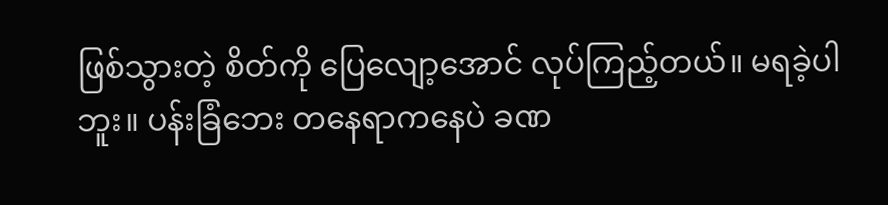ဖြစ်သွားတဲ့ စိတ်ကို ပြေလျော့အောင် လုပ်ကြည့်တယ်။ မရခဲ့ပါဘူး။ ပန်းခြံဘေး တနေရာကနေပဲ ခဏ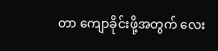တာ ကျောခိုင်းဖို့အတွက် လေး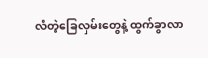လံတဲ့ခြေလှမ်းတွေနဲ့ ထွက်ခွာလာ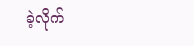ခဲ့လိုက်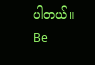ပါတယ်။
Be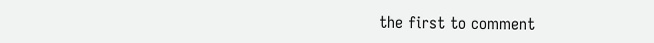the first to comment